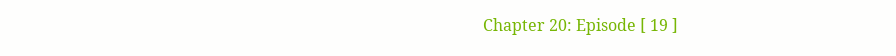Chapter 20: Episode [ 19 ]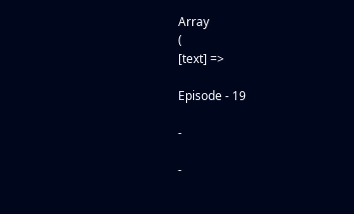Array
(
[text] =>

Episode - 19

-

-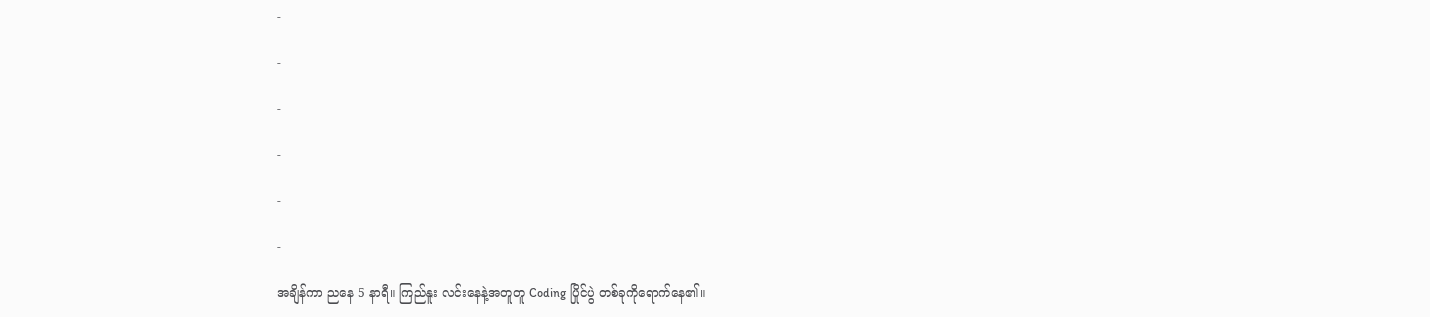-

-

-

-

-

-

အချိန်ကာ ညနေ 5 နာရီ။ ကြည်နူး လင်းနေနဲ့အတူတူ Coding ပြိုင်ပွဲ တစ်ခုကိုရောက်နေ၏။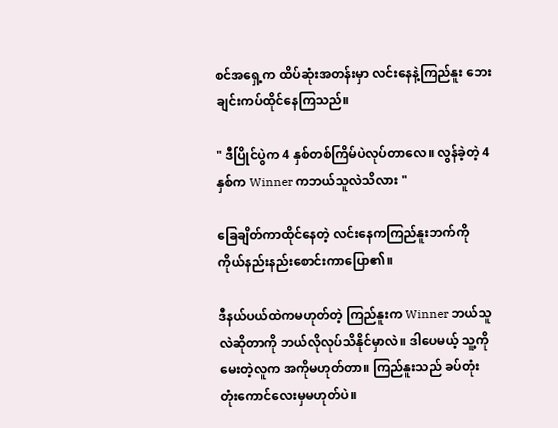စင်အရှေ့က ထိပ်ဆုံးအတန်းမှာ လင်းနေနဲ့ကြည်နူး‌ ဘေးချင်းကပ်ထိုင်နေကြသည်။

" ဒီပြိုင်ပွဲက 4 နှစ်တစ်ကြိမ်ပဲလုပ်တာလေ။ လွန်ခဲ့တဲ့ 4 နှစ်က Winner ကဘယ်သူလဲသိလား "

ခြေချိတ်ကာထိုင်နေတဲ့ လင်းနေကကြည်နူးဘက်ကို ကိုယ်နည်းနည်းစောင်းကာပြော၏။

ဒီနယ်ပယ်ထဲကမဟုတ်တဲ့ ကြည်နူးက Winner ဘယ်သူလဲဆိုတာကို ဘယ်လိုလုပ်သိနိုင်မှာလဲ။ ဒါပေမယ့် သူ့ကိုမေးတဲ့လူက အကိုမဟုတ်တာ။ ကြည်နူးသည် ခပ်တုံးတုံးကောင်လေးမှမဟုတ်ပဲ။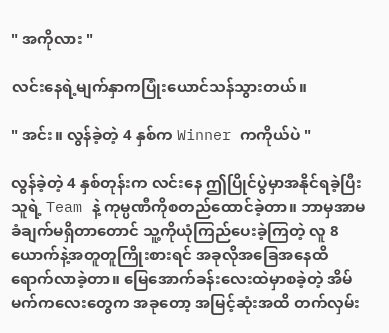" အကိုလား "

လင်းနေရဲ့မျက်နှာကပြုံးယောင်သန်သွားတယ်။

" အင်း။ လွန်ခဲ့တဲ့ 4 နှစ်က Winner ကကိုယ်ပဲ "

လွန်ခဲ့တဲ့ 4 နှစ်တုန်းက လင်းနေ ဤပြိုင်ပွဲမှာအနိုင်ရခဲ့ပြီး သူရဲ့ Team နဲ့ ကုမ္ပဏီကိုစတည်ထောင်ခဲ့တာ။ ဘာမှအာမခံချက်မရှိတာတောင် သူ့ကိုယုံကြည်ပေးခဲ့ကြတဲ့ လူ 8 ယောက်နဲ့အတူတူကြိုးစားရင် အခုလိုအခြေအနေထိရောက်လာခဲ့တာ။ မြေအောက်ခန်းလေးထဲမှာစခဲ့တဲ့ အိမ်မက်ကလေးတွေက အခုတော့ အမြင့်ဆုံးအထိ တက်လှမ်း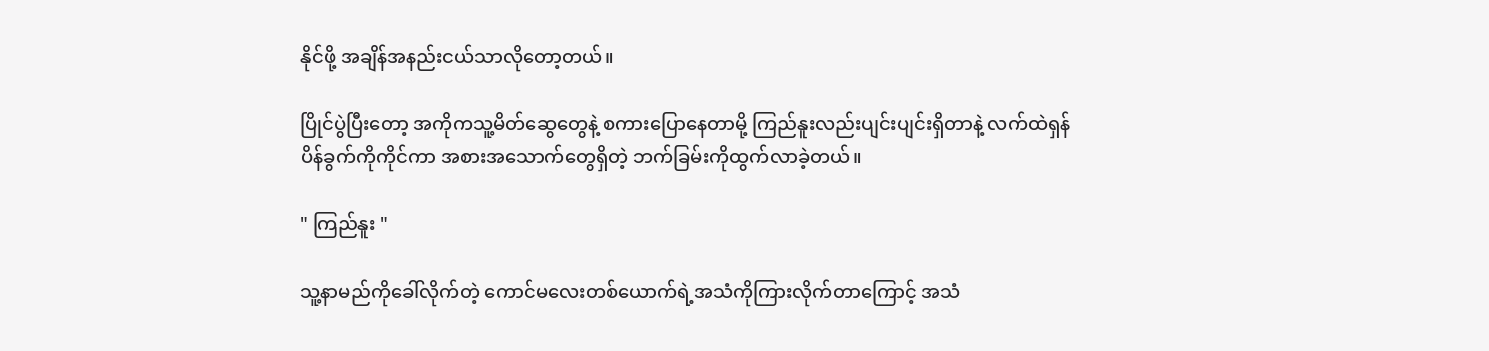နိုင်ဖို့ အချိန်အနည်းငယ်သာလိုတော့တယ်။

ပြိုင်ပွဲပြီးတော့ အကိုကသူ့မိတ်ဆွေတွေနဲ့ စကားပြောနေတာ‌မို့ ကြည်နူးလည်းပျင်းပျင်းရှိတာနဲ့ လက်ထဲရှန်ပိန်ခွက်ကိုကိုင်ကာ အစား‌အသောက်တွေရှိတဲ့ ဘက်ခြမ်းကိုထွက်လာခဲ့တယ်။

" ကြည်နူး "

သူ့နာမည်ကိုခေါ်လိုက်တဲ့ ကောင်မလေးတစ်ယောက်ရဲ့အသံကိုကြားလိုက်တာကြောင့် အသံ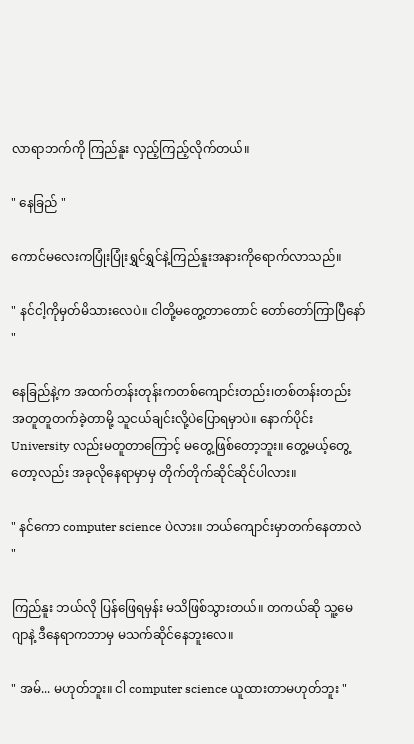လာရာဘက်ကို ကြည်နူး လှည့်ကြည့်လိုက်တယ်။

" နေခြည် "

ကောင်မလေးကပြုံးပြုံးရွှင်ရွှင်နဲ့ကြည်နူးအနားကိုရောက်လာသည်။

" နင်ငါ့ကိုမှတ်မိသားလေပဲ။ ငါတို့မတွေ့တာတောင် တော်တော်ကြာပြီနော် "

နေခြည်နဲ့က အထက်တန်းတုန်းကတစ်ကျောင်းတည်း၊တစ်တန်းတည်း အတူတူတက်ခဲ့တာမို့ သူငယ်ချင်းလို့ပဲပြောရမှာပဲ။ နောက်ပိုင်း University လည်းမတူတာကြောင့် မတွေ့ဖြစ်တော့ဘူး။ တွေ့မယ့်တွေ့တော့လည်း အခုလိုနေရာမှာမှ တိုက်တိုက်ဆိုင်ဆိုင်ပါလား။

" နင်ကော computer science ပဲလား။ ဘယ်ကျောင်းမှာတက်နေတာလဲ "

ကြည်နူး ဘယ်လို ပြန်ဖြေရမှန်း မသိဖြစ်သွားတယ်။ တကယ်ဆို သူ့မေဂျာနဲ့ ဒီနေရာကဘာမှ မသက်ဆိုင်နေဘူးလေ။

" အမ်... မဟုတ်ဘူး။ ငါ computer science ယူထားတာမဟုတ်ဘူး "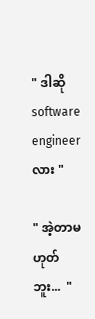" ဒါဆို software engineer လား "

" အဲ့တာမဟုတ်ဘူး...  "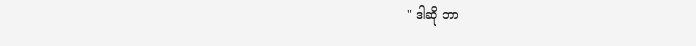" ဒါဆို ဘာ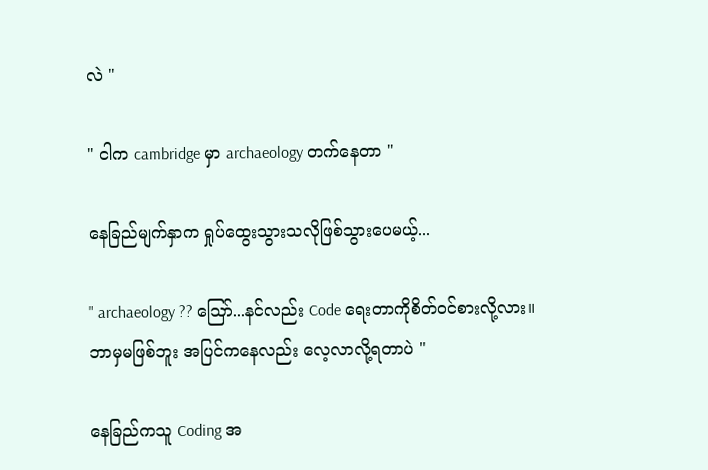လဲ "

" ငါက cambridge မှာ archaeology တက်နေတာ "

နေခြည်မျက်နှာက ရှုပ်ထွေးသွားသလိုဖြစ်သွားပေမယ့်...

" archaeology ?? ဪ...နင်လည်း Code ရေးတာကိုစိတ်ဝင်စားလို့လား။ ဘာမှမဖြစ်ဘူး အပြင်ကနေလည်း လေ့လာလို့ရတာပဲ "

နေခြည်ကသူ Coding အ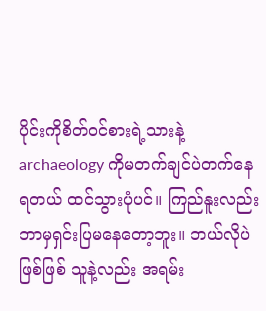ပိုင်းကိုစိတ်ဝင်စားရဲ့သားနဲ့ archaeology ကိုမတက်ချင်ပဲတက်နေရတယ် ထင်သွားပုံပင်။ ကြည်နူးလည်း ဘာမှရှင်းပြမနေတော့ဘူး။ ဘယ်လိုပဲဖြစ်ဖြစ် သူနဲ့လည်း အရမ်း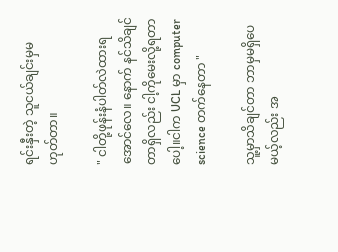ရင်းနှီးတဲ့ သူငယ်ချင်းမှမဟုတ်တာ။

" ငါတို့ဖုန်းနံပါတ်လဲထားရအောင်လေ။ နောက် နင်သိချင်တာရှိလည်း ငါ့ကိုမေးလို့ရတာပေါ့။ငါက UCL မှာ computer science တက်နေတာ "

သူ့မှာသိချင်တာ ဘာမှမရှိပေမယ့်လည်း အ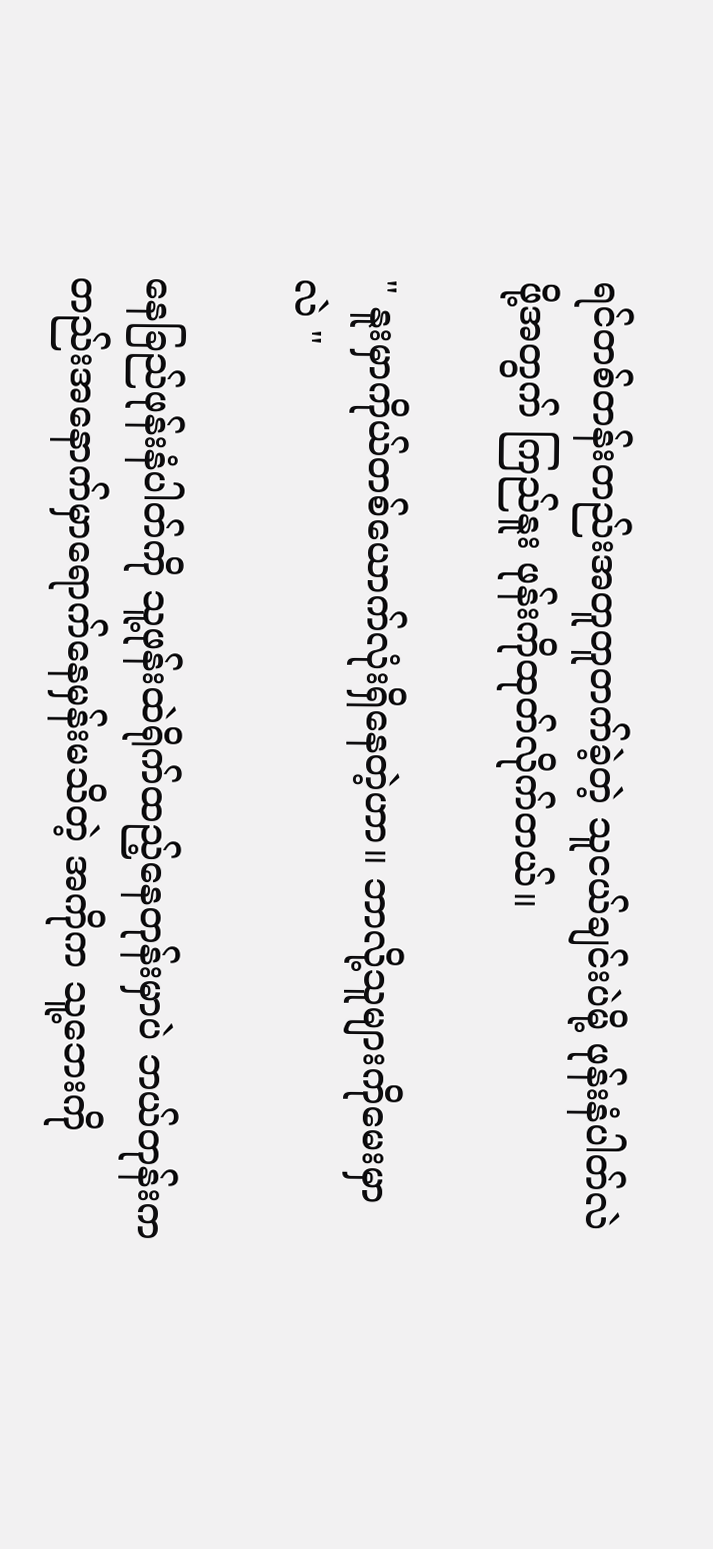ရင်တစ်တန်းတည်းအတူတူတက်ခဲ့တဲ့ သူငယ်ချင်းပဲမို့ ဖုန်းနံပါတ်လဲဖို့အတွက် ကြည်နူး ဖုန်းကိုထုတ်လိုက်တယ်။

" နူးမှာကိုယ်တစ်ယောက်လုံးရှိနေတဲ့ဟာ။ ဘာလို့သူများကိုမေးမှာလဲ "

နေခြည်ဖုန်းနံပါတ်ကို သူ့ဖုန်းထဲရိုက်ထည့်နေတုန်းမှာပဲ ဘယ်တုန်းကတည်းအနောက်မှာရောက်နေမှန်းမသိတဲ့ အကိုက သူ့ဘေးကို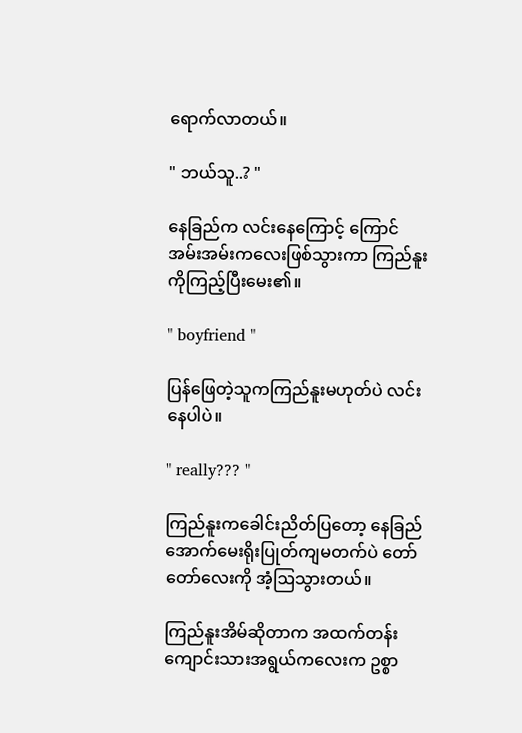ရောက်လာတယ်။

" ဘယ်သူ..? "

နေခြည်က လင်းနေကြောင့် ကြောင်အမ်းအမ်းကလေးဖြစ်သွားကာ ကြည်နူးကိုကြည့်ပြီးမေး၏။

" boyfriend "

ပြန်ဖြေတဲ့သူကကြည်နူးမဟုတ်ပဲ လင်းနေပါပဲ။

" really??? "

ကြည်နူးကခေါင်းညိတ်ပြတော့ နေခြည်အောက်မေးရိုးပြုတ်ကျမတက်ပဲ တော်တော်လေးကို အံ့ဩသွားတယ်။

ကြည်နူးအိမ်ဆိုတာက အထက်တန်းကျောင်းသားအရွယ်ကလေးက ဥစ္စာ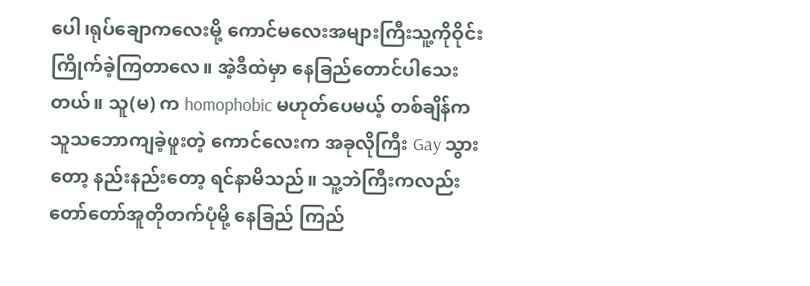ပေါ၊ရုပ်ချောကလေးမို့ ကောင်မလေးအများကြီးသူ့ကိုဝိုင်းကြိုက်ခဲ့ကြတာလေ။ အဲ့ဒီထဲမှာ နေခြည်တောင်ပါ‌သေးတယ်။ သူ(မ) က homophobic မဟုတ်ပေမယ့် တစ်ချိန်ကသူသဘောကျခဲ့ဖူးတဲ့ ကောင်လေးက အခုလိုကြီး Gay သွားတော့ နည်းနည်းတော့ ရင်နာမိသည်။ သူ့ဘဲကြီးကလည်း တော်တော်အူတိုတက်ပုံမို့ နေခြည် ကြည်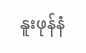နူးဖုန်နံ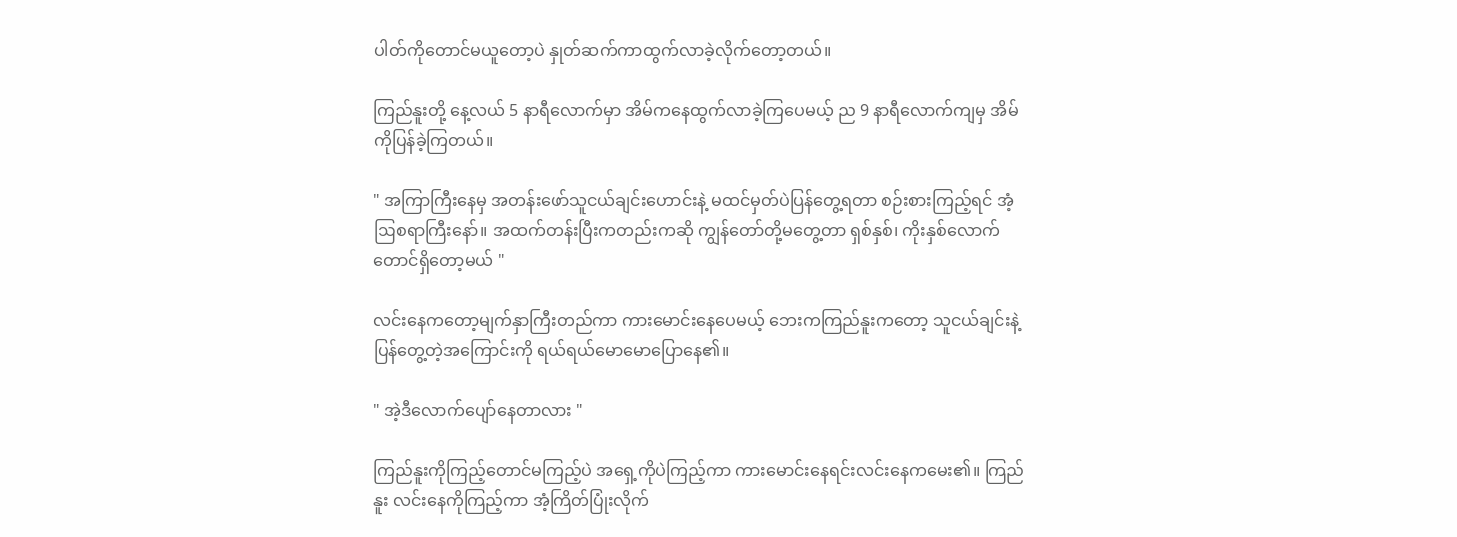ပါတ်ကိုတောင်မယူတော့ပဲ နှုတ်ဆက်ကာထွက်လာခဲ့လိုက်တော့တယ်။

ကြည်နူးတို့ နေ့လယ် 5 နာရီလောက်မှာ အိမ်ကနေထွက်လာခဲ့ကြပေမယ့် ည 9 နာရီလောက်ကျမှ အိမ်ကိုပြန်ခဲ့ကြတယ်။

" အကြာကြီးနေမှ အတန်းဖော်သူငယ်ချင်းဟောင်းနဲ့ မထင်မှတ်ပဲပြန်တွေ့ရတာ စဉ်းစားကြည့်ရင် အံ့ဩစရာကြီးနော်။ အထက်တန်းပြီးကတည်းကဆို ကျွန်တော်တို့မတွေ့တာ ရှစ်နှစ်၊ ကိုးနှစ်လောက်တောင်ရှိတော့မယ် "

လင်းနေကတော့မျက်နှာကြီးတည်ကာ ကားမောင်းနေပေမယ့် ဘေးကကြည်နူးကတော့ သူငယ်ချင်းနဲ့ပြန်တွေ့တဲ့အကြောင်းကို ရယ်ရယ်မောမောပြောနေ၏။

" အဲ့ဒီလောက်ပျော်နေတာလား "

ကြည်နူးကိုကြည့်တောင်မကြည့်ပဲ အရှေ့ကိုပဲကြည့်ကာ ကားမောင်းနေရင်းလင်းနေကမေး၏။ ကြည်နူး လင်းနေကိုကြည့်ကာ အံ့ကြိတ်ပြုံးလိုက်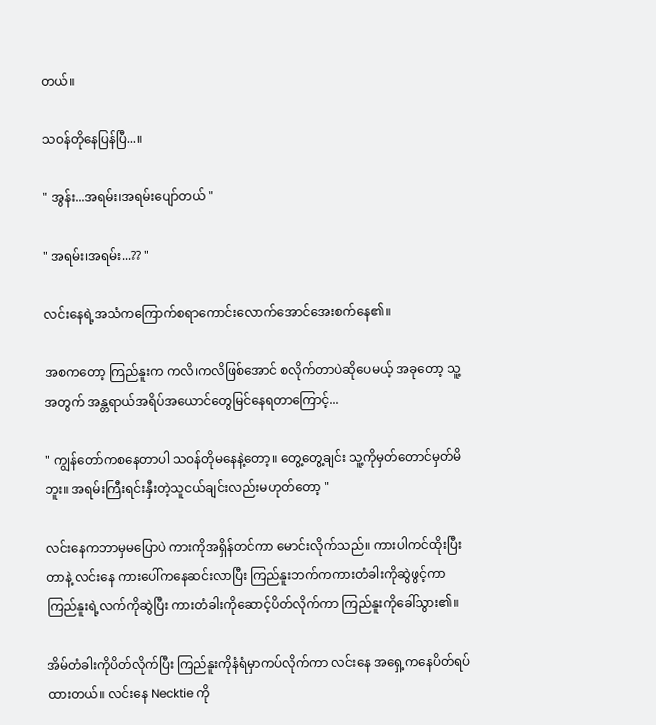တယ်။

သဝန်တိုနေပြန်ပြီ...။

" အွန်း...အရမ်း၊အရမ်းပျော်တယ် "

" အရမ်း၊အရမ်း...?? "

လင်းနေရဲ့အသံကကြောက်စရာကောင်းလောက်အောင်အေးစက်နေ၏။

အစကတော့ ကြည်နူးက ကလိ၊ကလိဖြစ်အောင် စလိုက်တာပဲဆိုပေမယ့် အခုတော့ သူ့အတွက် အန္တရာယ်အရိပ်အယောင်တွေမြင်နေရတာကြောင့်...

" ကျွန်တော်ကစနေတာပါ သဝန်တိုမနေနဲ့တော့။ တွေ့တွေ့ချင်း သူ့ကိုမှတ်တောင်မှတ်မိဘူး။ အရမ်းကြီးရင်းနှီးတဲ့သူငယ်ချင်းလည်းမဟုတ်တော့ "

လင်းနေကဘာမှမပြောပဲ ကားကိုအရှိန်တင်ကာ မောင်းလိုက်သည်။ ကားပါကင်ထိုးပြီးတာနဲ့ လင်းနေ ကားပေါ်ကနေဆင်းလာပြီး ကြည်နူးဘက်ကကားတံခါးကိုဆွဲဖွင့်ကာ ကြည်နူးရဲ့လက်ကိုဆွဲပြီး ကားတံခါးကိုဆောင့်ပိတ်လိုက်ကာ ကြည်နူးကိုခေါ်သွား၏။

အိမ်တံခါးကိုပိတ်လိုက်ပြီး ကြည်နူးကိုနံရံမှာကပ်လိုက်ကာ လင်းနေ အရှေ့ကနေပိတ်ရပ်ထားတယ်။ လင်းနေ Necktie ကို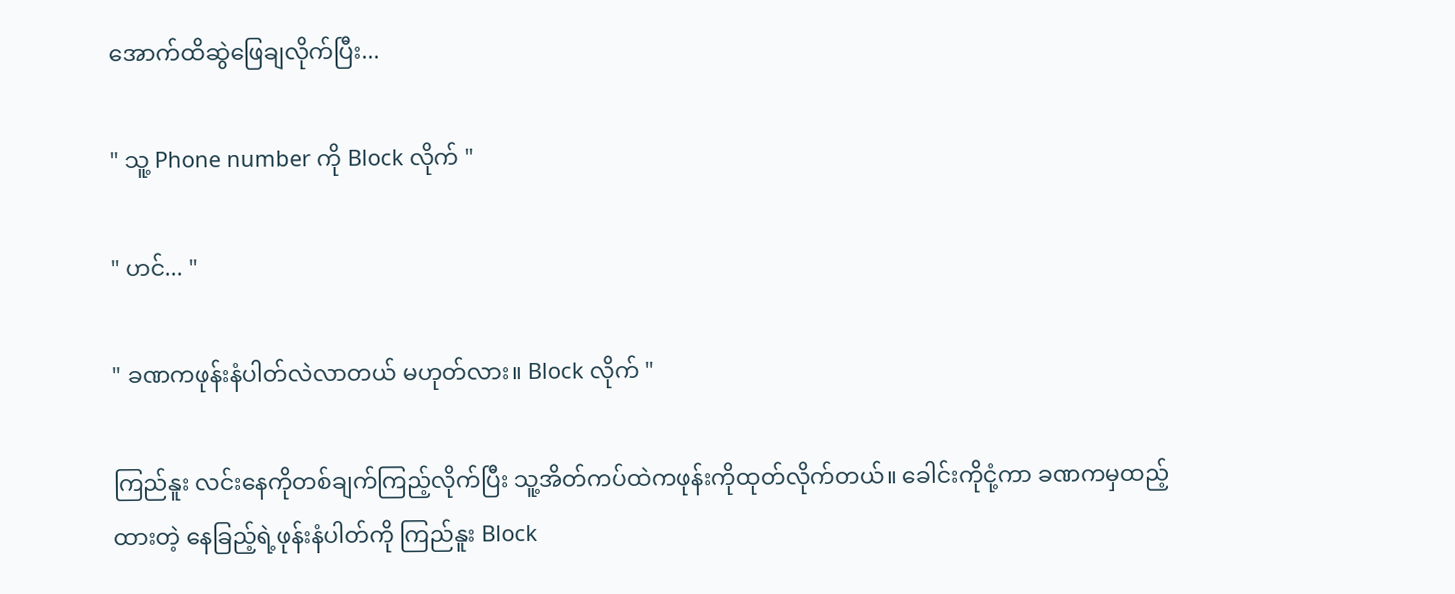အောက်ထိဆွဲဖြေချလိုက်ပြီး...

" သူ့ Phone number ကို Block လိုက် "

" ဟင်... "

" ခဏကဖုန်းနံပါတ်လဲလာတယ် မဟုတ်လား။ Block လိုက် "

ကြည်နူး လင်းနေကိုတစ်ချက်ကြည့်လိုက်ပြီး သူ့အိတ်ကပ်ထဲကဖုန်းကိုထုတ်လိုက်တယ်။ ခေါင်းကိုငုံ့ကာ ခဏကမှထည့်ထားတဲ့ နေခြည့်ရဲ့ဖုန်းနံပါတ်ကို ကြည်နူး Block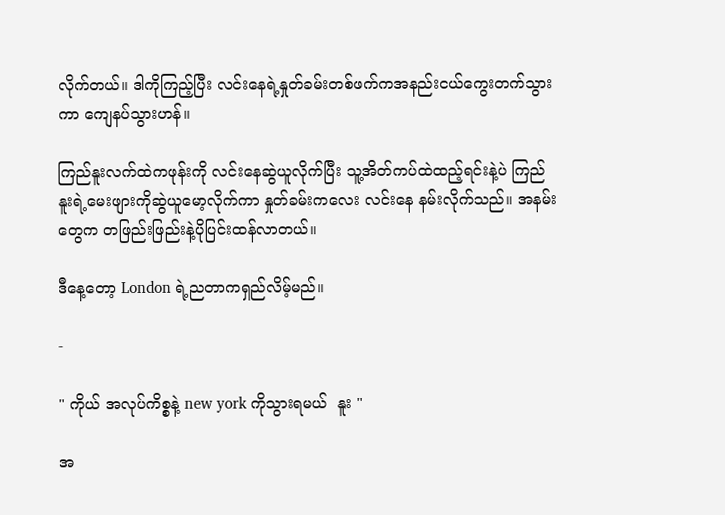လိုက်တယ်။ ဒါကိုကြည့်ပြီး လင်းနေရဲ့နှုတ်ခမ်းတစ်ဖက်ကအနည်းငယ်ကွေးတက်သွားကာ ကျေနပ်သွားဟန်။

ကြည်နူးလက်ထဲကဖုန်းကို လင်းနေဆွဲယူလိုက်ပြီး သူ့အိတ်ကပ်ထဲထည့်ရင်းနဲ့ပဲ ကြည်နူးရဲ့မေးဖျားကိုဆွဲယူမော့လိုက်ကာ နှုတ်ခမ်းကလေး လင်းနေ နမ်းလိုက်သည်။ အနမ်းတွေက တဖြည်းဖြည်းနဲ့ပိုပြင်းထန်လာတယ်။

ဒီနေ့တော့ London ရဲ့ညတာကရှည်လိမ့်မည်။

-

" ကိုယ် အလုပ်ကိစ္စနဲ့ new york ကိုသွားရမယ်  နူး "

အ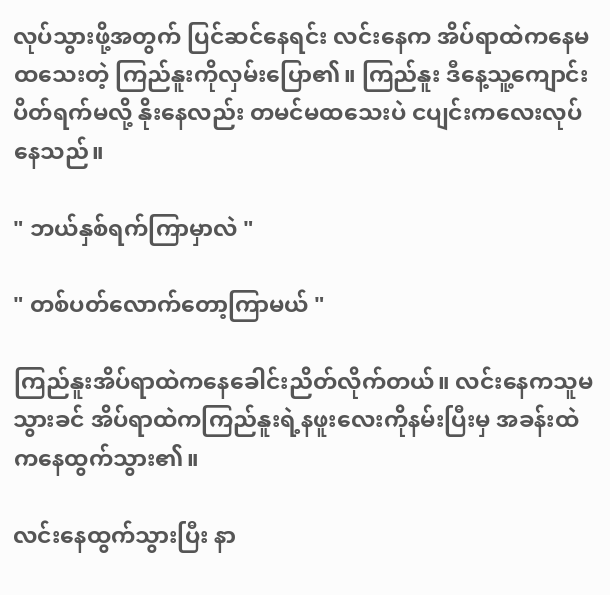လုပ်သွားဖို့အတွက် ပြင်ဆင်နေရင်း လင်းနေက အိပ်ရာထဲကနေမထသေးတဲ့ ကြည်နူးကိုလှမ်းပြော၏။ ကြည်နူး ဒီနေ့သူ့ကျောင်းပိတ်ရက်မလို့ နိုးနေလည်း တမင်မထသေးပဲ ‌ငပျင်းကလေးလုပ်နေသည်။

" ဘယ်နှစ်ရက်ကြာမှာလဲ "

" တစ်ပတ်လောက်တော့ကြာမယ် "

ကြည်နူးအိပ်ရာထဲကနေခေါင်းညိတ်လိုက်တယ်။ လင်းနေကသူမသွားခင် အိပ်ရာထဲကကြည်နူးရဲ့နဖူးလေးကိုနမ်းပြီးမှ အခန်းထဲကနေထွက်သွား၏။

လင်းနေထွက်သွားပြီး နာ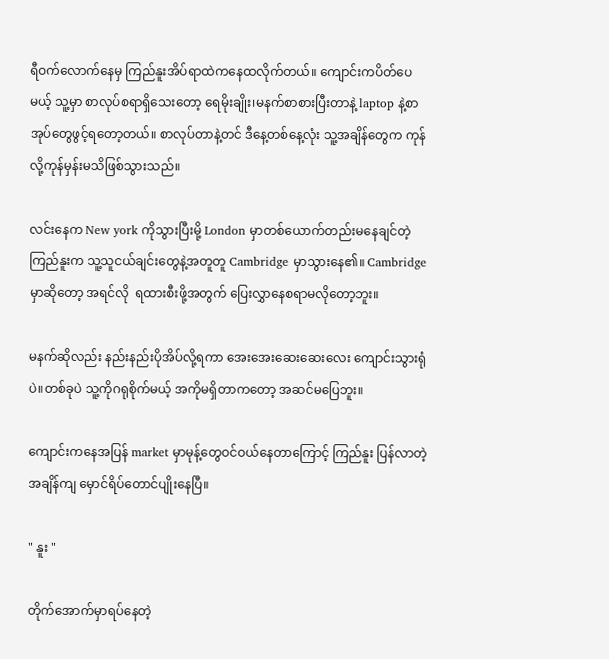ရီဝက်လောက်နေမှ ကြည်နူးအိပ်ရာထဲကနေထလိုက်တယ်။ ကျောင်းကပိတ်ပေမယ့် သူ့မှာ စာလုပ်စရာရှိသေးတော့ ရေမိုးချိုး၊မနက်စာစားပြီးတာနဲ့ laptop နဲ့စာအုပ်တွေဖွင့်ရတော့တယ်။ စာလုပ်တာနဲ့တင် ဒီနေ့တစ်နေ့လုံး သူ့အချိန်တွေက ကုန်လို့ကုန်မှန်းမသိဖြစ်သွားသည်။

လင်းနေက New york ကိုသွားပြီးမို့ London မှာတစ်ယောက်တည်းမနေချင်တဲ့ ကြည်နူးက သူ့သူငယ်ချင်းတွေနဲ့အတူတူ Cambridge မှာသွားနေ၏။ Cambridge မှာဆိုတော့ အရင်လို  ရထားစီးဖို့အတွက် ပြေးလွှာနေစရာမလိုတော့ဘူး။

မနက်ဆိုလည်း နည်းနည်းပိုအိပ်လို့ရကာ အေးအေးဆေးဆေးလေး ကျောင်းသွားရုံပဲ။တစ်ခုပဲ သူ့ကိုဂရုစိုက်မယ့် အကိုမရှိတာကတော့ အဆင်မပြေဘူး။ ‌

ကျောင်းကနေအပြန် market မှာမုန့်တွေဝင်ဝယ်နေတာကြောင့် ကြည်နူး ပြန်လာတဲ့အချိန်ကျ မှောင်ရိပ်တောင်ပျိုးနေပြီ။

" နူး "

တိုက်အောက်မှာရပ်နေတဲ့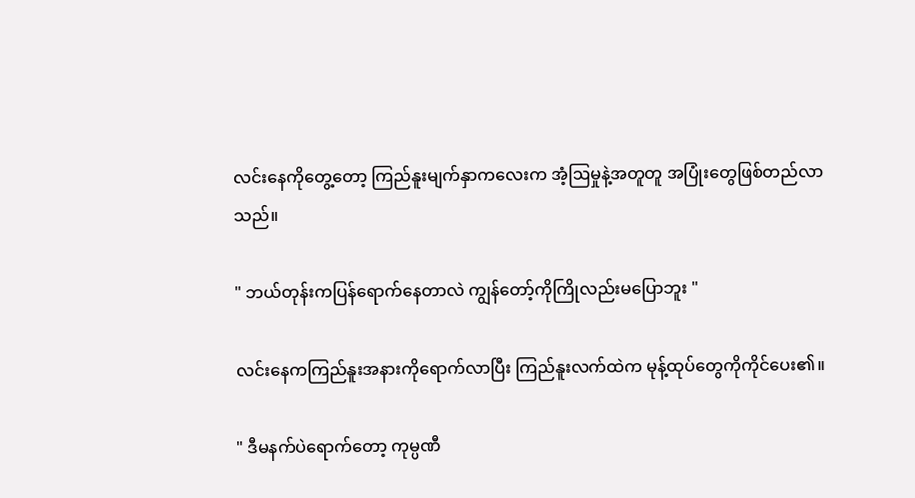လင်းနေကိုတွေ့တော့ ကြည်နူးမျက်နှာကလေးက အံ့ဩမှုနဲ့အတူတူ အပြုံးတွေဖြစ်တည်လာသည်။

" ဘယ်တုန်းကပြန်ရောက်နေတာလဲ ကျွန်တော့်ကိုကြိုလည်းမပြောဘူး "

လင်းနေကကြည်နူးအနားကိုရောက်လာပြီး ကြည်နူးလက်ထဲက မုန့်ထုပ်တွေကိုကိုင်ပေး၏။

" ဒီမနက်ပဲရောက်တော့ ကုမ္ပဏီ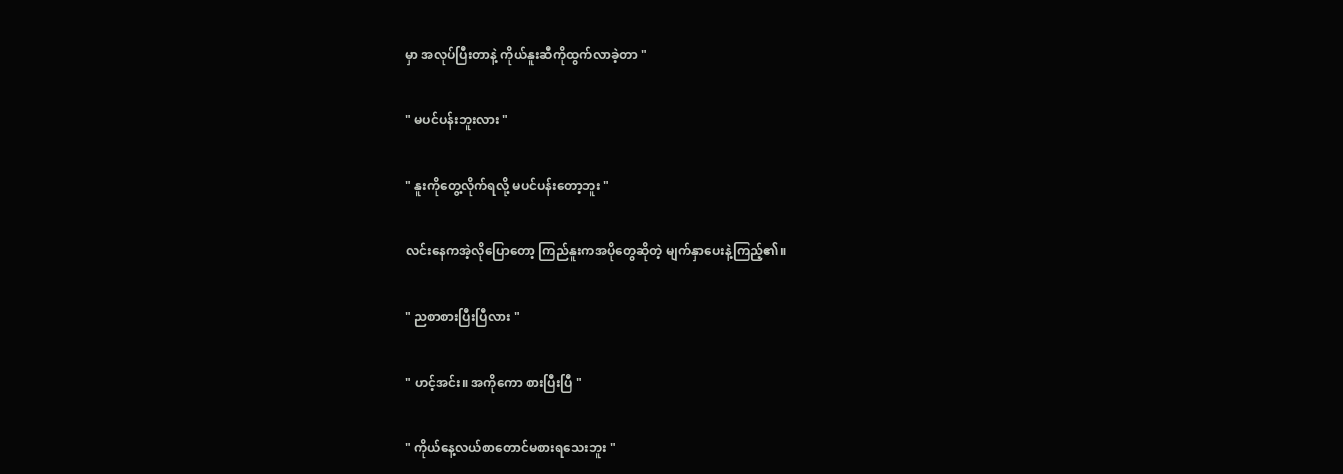မှာ အလုပ်ပြီးတာနဲ့ ကိုယ်နူးဆီကိုထွက်လာခဲ့တာ "

" မပင်ပန်းဘူးလား "

" နူးကိုတွေ့လိုက်ရလို့ မပင်ပန်းတော့ဘူး "

လင်းနေကအဲ့လိုပြောတော့ ကြည်နူးကအပိုတွေဆိုတဲ့ မျက်နှာပေးနဲ့ကြည့်၏။

" ညစာစားပြီးပြီလား "

" ဟင့်အင်း။ အကိုကော စားပြီးပြီ "

" ကိုယ်နေ့လယ်စာတောင်မစားရသေးဘူး "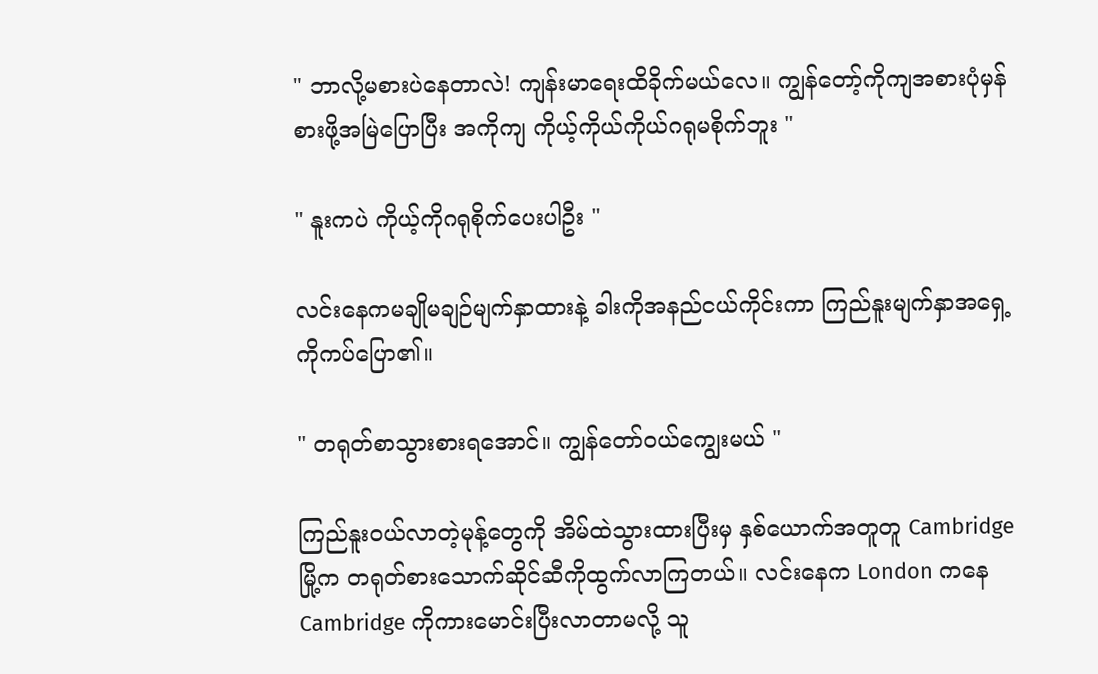" ဘာလို့မစားပဲနေတာလဲ! ကျန်းမာရေးထိခိုက်မယ်လေ။ ကျွန်တော့်ကိုကျအစားပုံမှန်စားဖို့အမြဲပြောပြီး အကိုကျ ကိုယ့်ကိုယ်ကိုယ်ဂရုမစိုက်ဘူး "

" နူးကပဲ ကိုယ့်ကိုဂရုစိုက်ပေးပါဦး "

လင်းနေကမချိုမချဉ်မျက်နှာထားနဲ့ ခါးကိုအနည်ငယ်ကိုင်းကာ ကြည်နူးမျက်နှာအရှေ့ကိုကပ်ပြော၏။

" တရုတ်စာသွားစားရအောင်။ ကျွန်တော်ဝယ်ကျွေးမယ် "

ကြည်နူးဝယ်လာတဲ့မုန့်တွေကို အိမ်ထဲသွားထားပြီးမှ နှစ်ယောက်အတူတူ Cambridge မြို့က တရုတ်စားသောက်ဆိုင်ဆီကိုထွက်လာကြတယ်။ လင်းနေက London ကနေ Cambridge ကိုကားမောင်းပြီးလာတာမလို့ သူ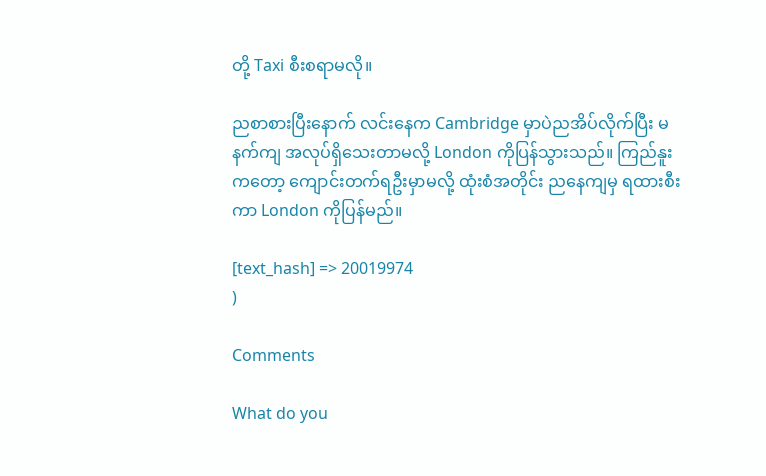တို့ Taxi စီးစရာမလို။

ညစာစားပြီးနောက် လင်းနေက Cambridge မှာပဲညအိပ်လိုက်ပြီး မနက်ကျ အလုပ်ရှိသေးတာမလို့ London ကိုပြန်သွားသည်။ ကြည်နူးကတော့ ကျောင်းတက်ရဦးမှာမလို့ ထုံးစံအတိုင်း ညနေကျမှ ရထားစီးကာ London ကိုပြန်မည်။

[text_hash] => 20019974
)

Comments

What do you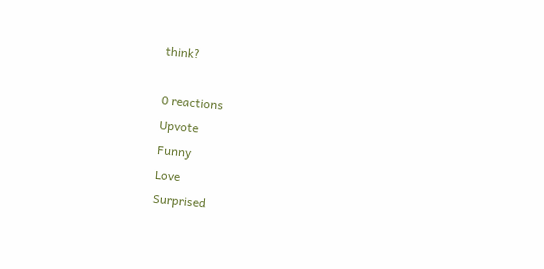think?

0 reactions
Upvote
Funny
Love
Surprised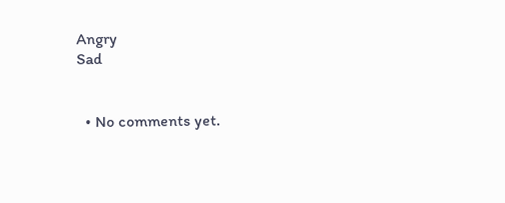Angry
Sad


  • No comments yet.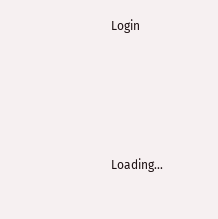Login





Loading...